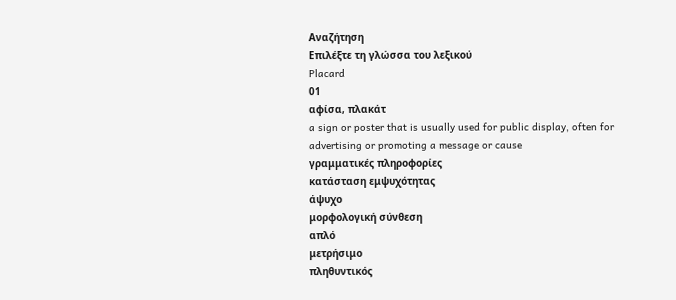Αναζήτηση
Επιλέξτε τη γλώσσα του λεξικού
Placard
01
αφίσα, πλακάτ
a sign or poster that is usually used for public display, often for advertising or promoting a message or cause
γραμματικές πληροφορίες
κατάσταση εμψυχότητας
άψυχο
μορφολογική σύνθεση
απλό
μετρήσιμο
πληθυντικός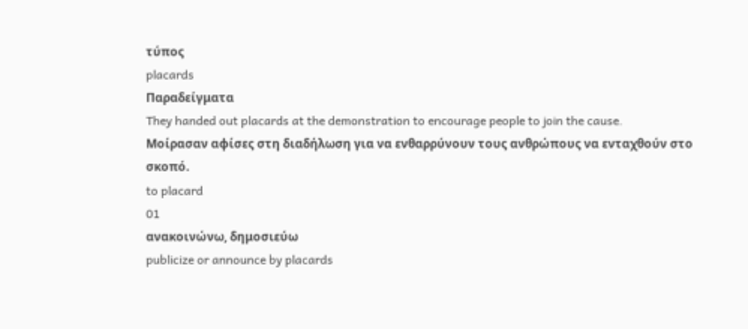τύπος
placards
Παραδείγματα
They handed out placards at the demonstration to encourage people to join the cause.
Μοίρασαν αφίσες στη διαδήλωση για να ενθαρρύνουν τους ανθρώπους να ενταχθούν στο σκοπό.
to placard
01
ανακοινώνω, δημοσιεύω
publicize or announce by placards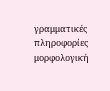γραμματικές πληροφορίες
μορφολογική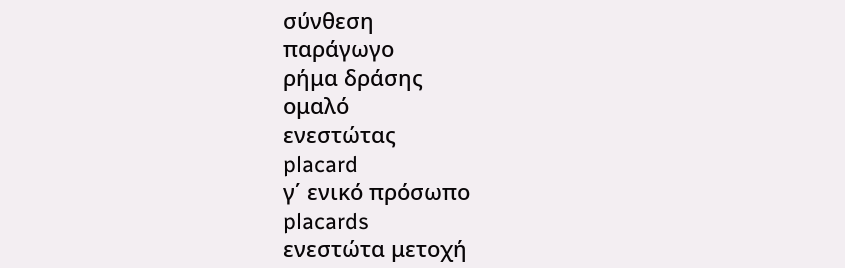σύνθεση
παράγωγο
ρήμα δράσης
ομαλό
ενεστώτας
placard
γ΄ ενικό πρόσωπο
placards
ενεστώτα μετοχή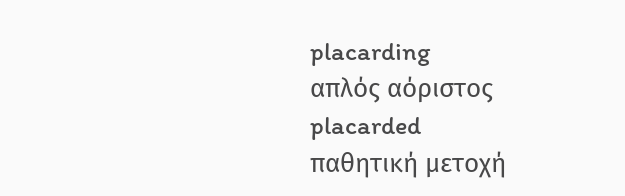placarding
απλός αόριστος
placarded
παθητική μετοχή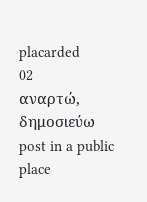placarded
02
αναρτώ, δημοσιεύω
post in a public place